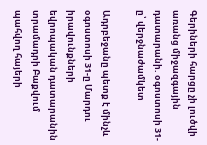Գերիների հարցը չի լուծվի առանց միջազգային դատարանի. օգոստոսի 31-ը՝ վերջնաժամկետ

Ադրբեջանը պետք է մինչև օգոստոսի 31-ը Մարդու իրավունքների եվրոպական դատարանին տրամադրի Բաքվում պահվող հայերի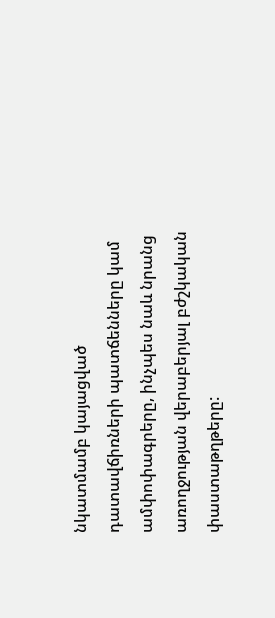նկատմամբ կայացված դատավճիռների պատճենները կամ ամփոփագրերը, ինչպես նաև նրանց առողջության վերաբերյալ բժշկական փաստաթղթերը: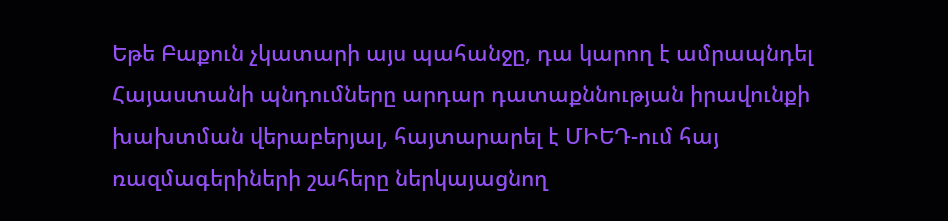Եթե Բաքուն չկատարի այս պահանջը, դա կարող է ամրապնդել Հայաստանի պնդումները արդար դատաքննության իրավունքի խախտման վերաբերյալ, հայտարարել է ՄԻԵԴ-ում հայ ռազմագերիների շահերը ներկայացնող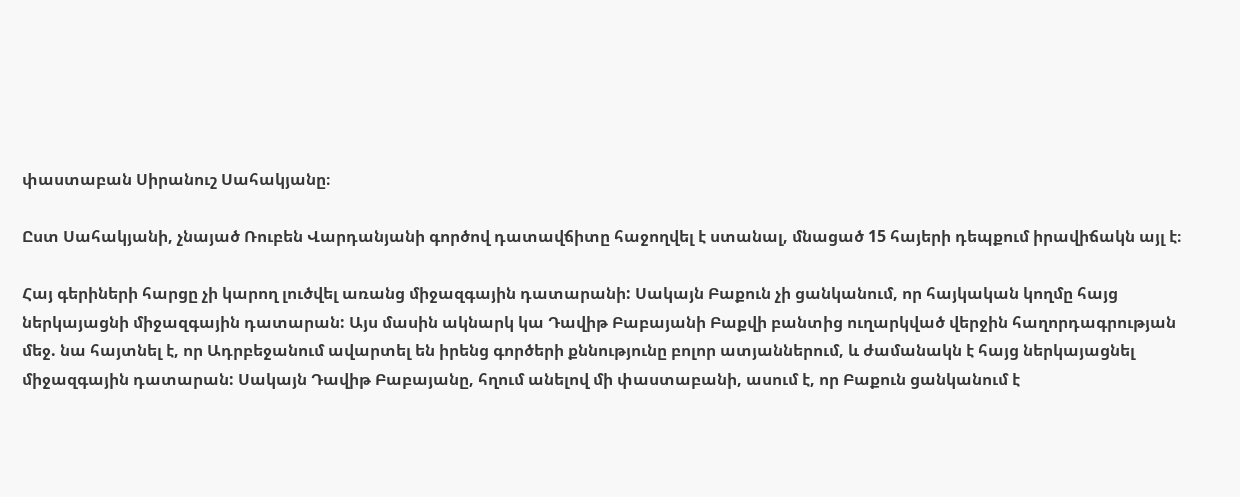փաստաբան Սիրանուշ Սահակյանը։

Ըստ Սահակյանի, չնայած Ռուբեն Վարդանյանի գործով դատավճիտը հաջողվել է ստանալ, մնացած 15 հայերի դեպքում իրավիճակն այլ է։

Հայ գերիների հարցը չի կարող լուծվել առանց միջազգային դատարանի: Սակայն Բաքուն չի ցանկանում, որ հայկական կողմը հայց ներկայացնի միջազգային դատարան: Այս մասին ակնարկ կա Դավիթ Բաբայանի Բաքվի բանտից ուղարկված վերջին հաղորդագրության մեջ. նա հայտնել է, որ Ադրբեջանում ավարտել են իրենց գործերի քննությունը բոլոր ատյաններում, և ժամանակն է հայց ներկայացնել միջազգային դատարան: Սակայն Դավիթ Բաբայանը, հղում անելով մի փաստաբանի, ասում է, որ Բաքուն ցանկանում է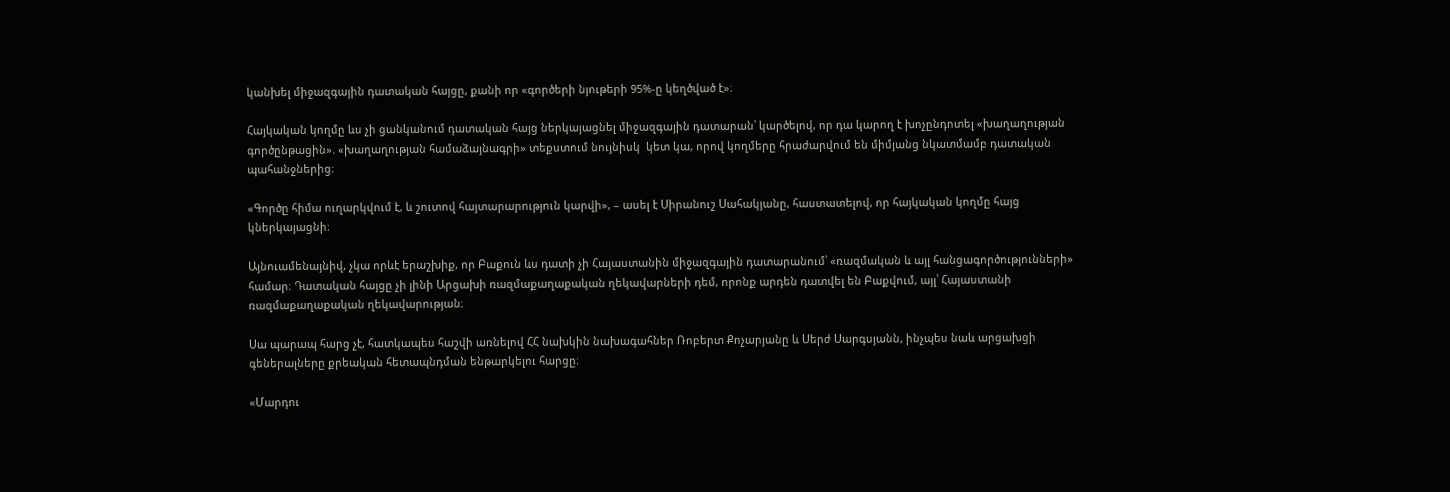կանխել միջազգային դատական հայցը, քանի որ «գործերի նյութերի 95%-ը կեղծված է»։

Հայկական կողմը ևս չի ցանկանում դատական հայց ներկայացնել միջազգային դատարան՝ կարծելով, որ դա կարող է խոչընդոտել «խաղաղության գործընթացին». «խաղաղության համաձայնագրի» տեքստում նույնիսկ  կետ կա, որով կողմերը հրաժարվում են միմյանց նկատմամբ դատական պահանջներից։

«Գործը հիմա ուղարկվում է, և շուտով հայտարարություն կարվի», – ասել է Սիրանուշ Սահակյանը, հաստատելով, որ հայկական կողմը հայց կներկայացնի։

Այնուամենայնիվ, չկա որևէ երաշխիք, որ Բաքուն ևս դատի չի Հայաստանին միջազգային դատարանում՝ «ռազմական և այլ հանցագործությունների» համար։ Դատական հայցը չի լինի Արցախի ռազմաքաղաքական ղեկավարների դեմ, որոնք արդեն դատվել են Բաքվում, այլ՝ Հայաստանի ռազմաքաղաքական ղեկավարության։

Սա պարապ հարց չէ, հատկապես հաշվի առնելով ՀՀ նախկին նախագահներ Ռոբերտ Քոչարյանը և Սերժ Սարգսյանն, ինչպես նաև արցախցի գեներալները քրեական հետապնդման ենթարկելու հարցը։

«Մարդու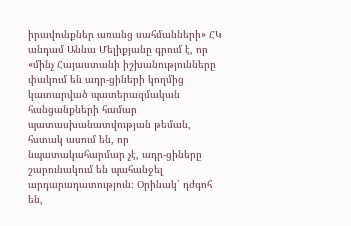իրավունքներ առանց սահմանների» ՀԿ անդամ Աննա Մելիքյանը գրում է, որ «մինչ Հայաստանի իշխանությունները փակում են ադր-ցիների կողմից կատարված պատերազմական հանցանքների համար պատասխանատվության թեման, հստակ ասում են, որ նպատակահարմար չէ, ադր-ցիները շարունակում են պահանջել արդարադատություն։ Օրինակ՝ դժգոհ են,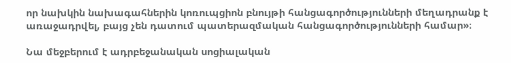որ նախկին նախագահներին կոռուպցիոն բնույթի հանցագործությունների մեղադրանք է առաջադրվել, բայց չեն դատում պատերազմական հանցագործությունների համար»։

Նա մեջբերում է ադրբեջանական սոցիալական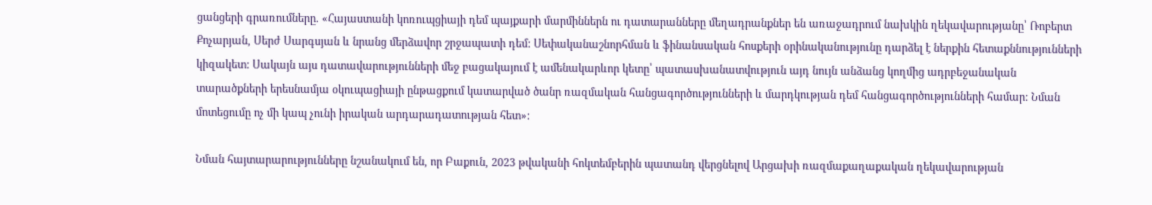ցանցերի գրառումները. «Հայաստանի կոռուպցիայի դեմ պայքարի մարմիններն ու դատարանները մեղադրանքներ են առաջադրում նախկին ղեկավարությանը՝ Ռոբերտ Քոչարյան, Սերժ Սարգսյան և նրանց մերձավոր շրջապատի դեմ: Սեփականաշնորհման և ֆինանսական հոսքերի օրինականությունը դարձել է ներքին հետաքննությունների կիզակետ: Սակայն այս դատավարությունների մեջ բացակայում է ամենակարևոր կետը՝ պատասխանատվություն այդ նույն անձանց կողմից ադրբեջանական տարածքների երեսնամյա օկուպացիայի ընթացքում կատարված ծանր ռազմական հանցագործությունների և մարդկության դեմ հանցագործությունների համար: Նման մոտեցումը ոչ մի կապ չունի իրական արդարադատության հետ»:

Նման հայտարարությունները նշանակում են, որ Բաքուն, 2023 թվականի հոկտեմբերին պատանդ վերցնելով Արցախի ռազմաքաղաքական ղեկավարության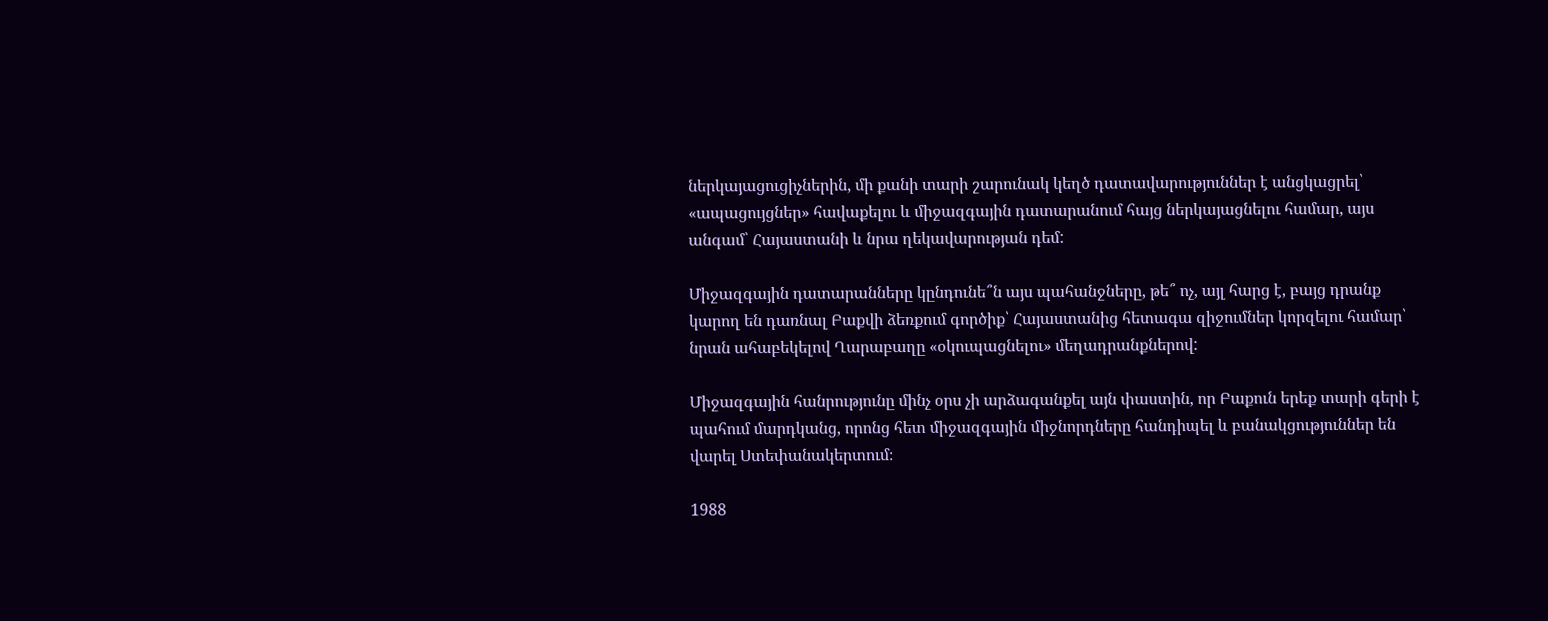ներկայացուցիչներին, մի քանի տարի շարունակ կեղծ դատավարություններ է անցկացրել՝ «ապացույցներ» հավաքելու և միջազգային դատարանում հայց ներկայացնելու համար, այս անգամ՝ Հայաստանի և նրա ղեկավարության դեմ:

Միջազգային դատարանները կընդունե՞ն այս պահանջները, թե՞ ոչ, այլ հարց է, բայց դրանք կարող են դառնալ Բաքվի ձեռքում գործիք՝ Հայաստանից հետագա զիջումներ կորզելու համար՝ նրան ահաբեկելով Ղարաբաղը «օկուպացնելու» մեղադրանքներով:

Միջազգային հանրությունը մինչ օրս չի արձագանքել այն փաստին, որ Բաքուն երեք տարի գերի է պահում մարդկանց, որոնց հետ միջազգային միջնորդները հանդիպել և բանակցություններ են վարել Ստեփանակերտում։

1988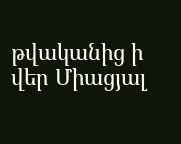թվականից ի վեր Միացյալ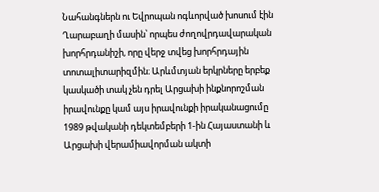Նահանգներն ու Եվրոպան ոգևորված խոսում էին Ղարաբաղի մասին՝ որպես ժողովրդավարական խորհրդանիշի, որը վերջ տվեց խորհրդային տոտալիտարիզմին։ Արևմտյան երկրները երբեք կասկածի տակ չեն դրել Արցախի ինքնորոշման իրավունքը կամ այս իրավունքի իրականացումը 1989 թվականի դեկտեմբերի 1-ին Հայաստանի և Արցախի վերամիավորման ակտի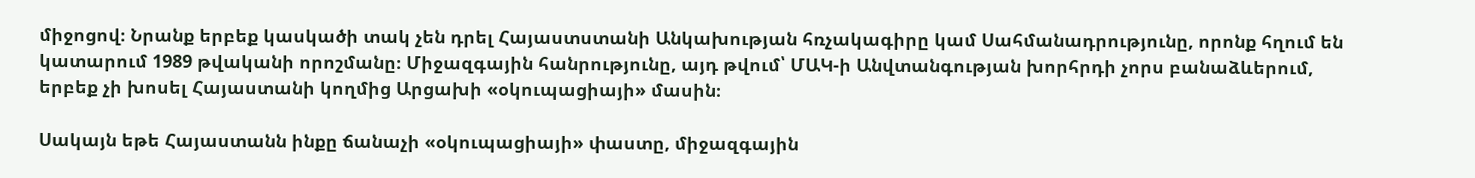միջոցով։ Նրանք երբեք կասկածի տակ չեն դրել Հայաստստանի Անկախության հռչակագիրը կամ Սահմանադրությունը, որոնք հղում են կատարում 1989 թվականի որոշմանը։ Միջազգային հանրությունը, այդ թվում՝ ՄԱԿ-ի Անվտանգության խորհրդի չորս բանաձևերում, երբեք չի խոսել Հայաստանի կողմից Արցախի «օկուպացիայի» մասին։

Սակայն եթե Հայաստանն ինքը ճանաչի «օկուպացիայի» փաստը, միջազգային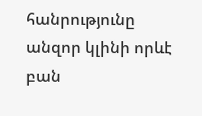հանրությունը անզոր կլինի որևէ բան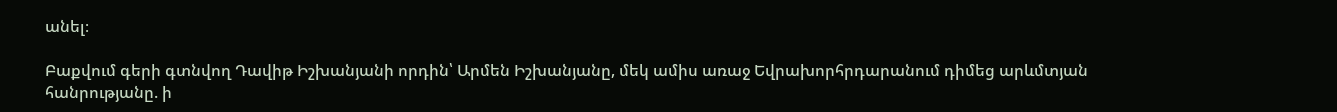անել։

Բաքվում գերի գտնվող Դավիթ Իշխանյանի որդին՝ Արմեն Իշխանյանը, մեկ ամիս առաջ Եվրախորհրդարանում դիմեց արևմտյան հանրությանը. ի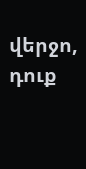վերջո, դուք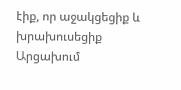էիք, որ աջակցեցիք և խրախուսեցիք Արցախում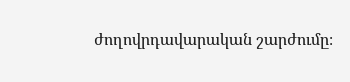ժողովրդավարական շարժումը։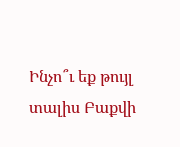Ինչո՞ւ եք թույլ տալիս Բաքվի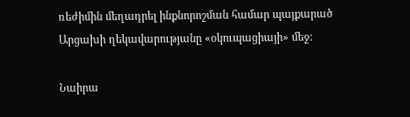ռեժիմին մեղադրել ինքնորոշման համար պայքարած Արցախի ղեկավարությանը «օկուպացիայի» մեջ։

Նաիրա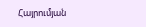Հայրումյան